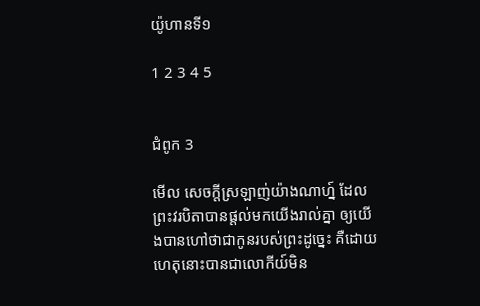យ៉ូហានទី១

1 2 3 4 5


ជំពូក 3

មើល សេចក្ដីស្រឡាញ់យ៉ាងណាហ្ន៍ ដែលព្រះ‌វរ‌បិតាបានផ្តល់មកយើងរាល់គ្នា ឲ្យយើងបានហៅថាជាកូនរបស់ព្រះដូច្នេះ គឺដោយហេតុនោះបានជាលោកីយ៍មិន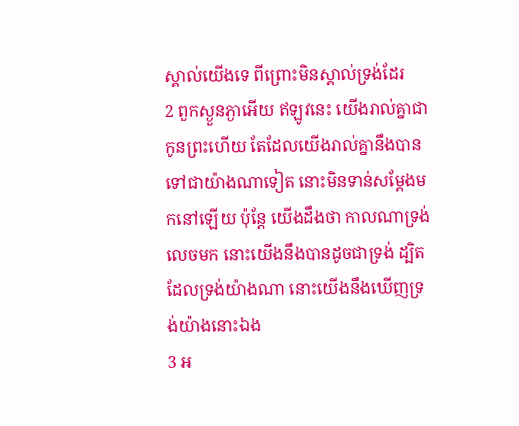ស្គាល់យើងទេ ពីព្រោះមិនស្គាល់ទ្រង់ដែរ
2 ពួកស្ងួន‌ភ្ងាអើយ ឥឡូវនេះ យើងរាល់គ្នាជាកូនព្រះហើយ តែដែលយើងរាល់គ្នានឹងបានទៅជាយ៉ាងណាទៀត នោះមិនទាន់សម្ដែងមកនៅឡើយ ប៉ុន្តែ យើងដឹងថា កាលណាទ្រង់លេចមក នោះយើងនឹងបានដូចជាទ្រង់ ដ្បិតដែលទ្រង់យ៉ាងណា នោះយើងនឹងឃើញទ្រង់យ៉ាងនោះឯង
3 អ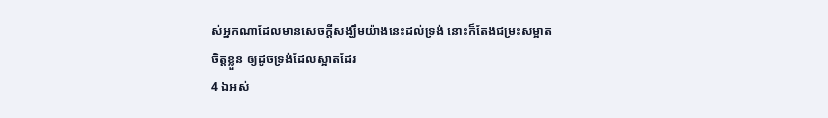ស់អ្នកណាដែលមានសេចក្ដីសង្ឃឹមយ៉ាងនេះដល់ទ្រង់ នោះក៏តែងជម្រះសម្អាតចិត្តខ្លួន ឲ្យដូចទ្រង់ដែលស្អាតដែរ
4 ឯអស់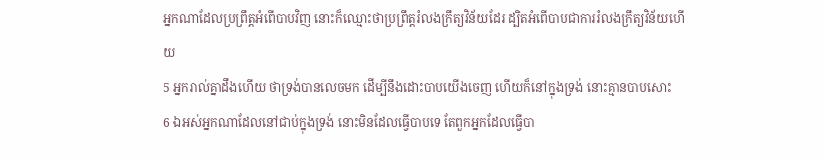អ្នកណាដែលប្រព្រឹត្តអំពើបាបវិញ នោះក៏ឈ្មោះថាប្រព្រឹត្តរំលងក្រឹត្យ‌វិន័យដែរ ដ្បិតអំពើបាបជាការរំលងក្រឹត្យ‌វិន័យហើយ
5 អ្នករាល់គ្នាដឹងហើយ ថាទ្រង់បានលេចមក ដើម្បីនឹងដោះបាបយើងចេញ ហើយក៏នៅក្នុងទ្រង់ នោះគ្មានបាបសោះ
6 ឯអស់អ្នកណាដែលនៅជាប់ក្នុងទ្រង់ នោះមិនដែលធ្វើបាបទេ តែពួកអ្នកដែលធ្វើបា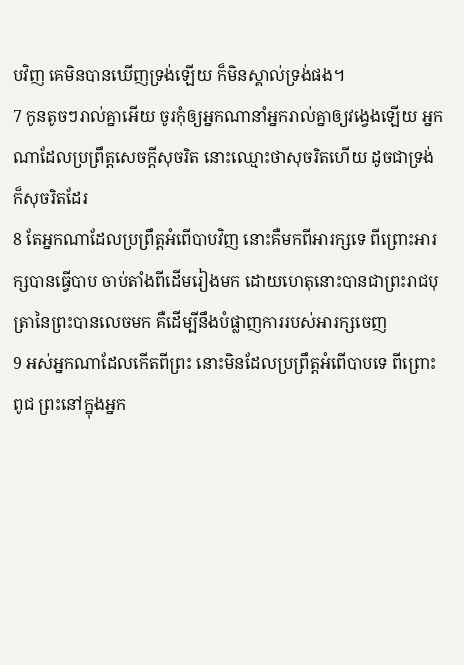បវិញ គេមិនបានឃើញទ្រង់ឡើយ ក៏មិនស្គាល់ទ្រង់ផង។
7 កូនតូចៗរាល់គ្នាអើយ ចូរកុំឲ្យអ្នកណានាំអ្នករាល់គ្នាឲ្យវង្វេងឡើយ អ្នកណាដែលប្រព្រឹត្តសេចក្ដីសុចរិត នោះឈ្មោះថាសុចរិតហើយ ដូចជាទ្រង់ក៏សុចរិតដែរ
8 តែអ្នកណាដែលប្រព្រឹត្តអំពើបាបវិញ នោះគឺមកពីអារក្សទេ ពីព្រោះអារក្សបានធ្វើបាប ចាប់តាំងពីដើមរៀងមក ដោយហេតុនោះបានជាព្រះ‌រាជ‌បុត្រានៃព្រះបានលេចមក គឺដើម្បីនឹងបំផ្លាញការរបស់អារក្សចេញ
9 អស់អ្នកណាដែលកើតពីព្រះ នោះមិនដែលប្រព្រឹត្តអំពើបាបទេ ពីព្រោះពូជ ព្រះនៅក្នុងអ្នក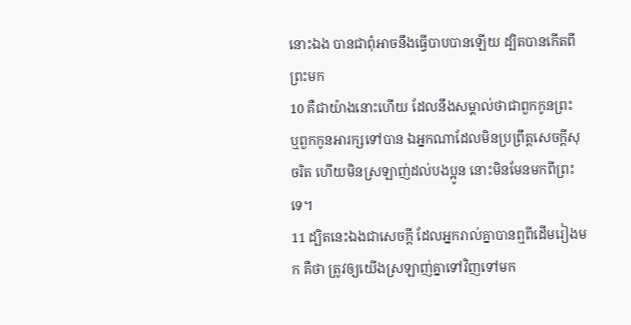នោះឯង បានជាពុំអាចនឹងធ្វើបាបបានឡើយ ដ្បិតបានកើតពីព្រះមក
10 គឺជាយ៉ាងនោះហើយ ដែលនឹងសម្គាល់ថាជាពួកកូនព្រះ ឬពួកកូនអារក្សទៅបាន ឯអ្នកណាដែលមិនប្រព្រឹត្តសេចក្ដីសុចរិត ហើយមិនស្រឡាញ់ដល់បងប្អូន នោះមិនមែនមកពីព្រះទេ។
11 ដ្បិតនេះឯងជាសេចក្ដី ដែលអ្នករាល់គ្នាបានឮពីដើមរៀងមក គឺថា ត្រូវឲ្យយើងស្រឡាញ់គ្នាទៅវិញទៅមក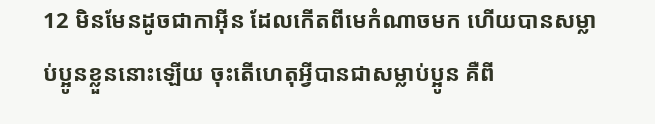12 មិនមែនដូចជាកាអ៊ីន ដែលកើតពីមេកំណាចមក ហើយបានសម្លាប់ប្អូនខ្លួននោះឡើយ ចុះតើហេតុអ្វីបានជាសម្លាប់ប្អូន គឺពី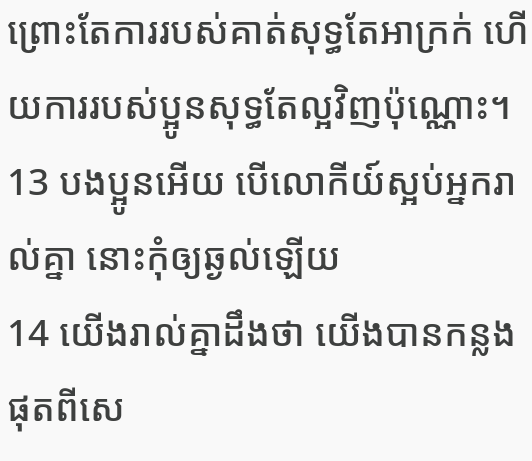ព្រោះតែការរបស់គាត់សុទ្ធតែអាក្រក់ ហើយការរបស់ប្អូនសុទ្ធតែល្អវិញប៉ុណ្ណោះ។
13 បងប្អូនអើយ បើលោកីយ៍ស្អប់អ្នករាល់គ្នា នោះកុំឲ្យឆ្ងល់ឡើយ
14 យើងរាល់គ្នាដឹងថា យើងបានកន្លងផុតពីសេ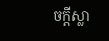ចក្ដីស្លា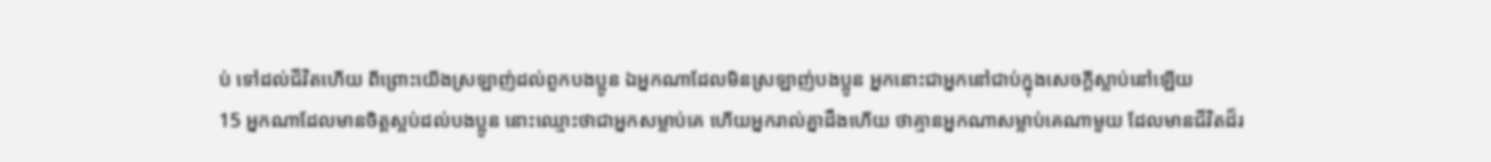ប់ ទៅដល់ជីវិតហើយ ពីព្រោះយើងស្រឡាញ់ដល់ពួកបងប្អូន ឯអ្នកណាដែលមិនស្រឡាញ់បងប្អូន អ្នកនោះជាអ្នកនៅជាប់ក្នុងសេចក្ដីស្លាប់នៅឡើយ
15 អ្នកណាដែលមានចិត្តស្អប់ដល់បងប្អូន នោះឈ្មោះថាជាអ្នកសម្លាប់គេ ហើយអ្នករាល់គ្នាដឹងហើយ ថាគ្មានអ្នកណាសម្លាប់គេណាមួយ ដែលមានជីវិតដ៏រ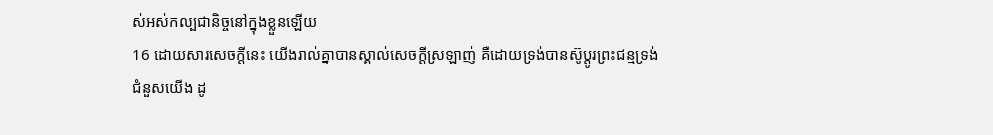ស់អស់កល្ប‌ជានិច្ចនៅក្នុងខ្លួនឡើយ
16 ដោយ‌សារសេចក្ដីនេះ យើងរាល់គ្នាបានស្គាល់សេចក្ដីស្រឡាញ់ គឺដោយទ្រង់បានស៊ូប្តូរព្រះ‌ជន្មទ្រង់ជំនួសយើង ដូ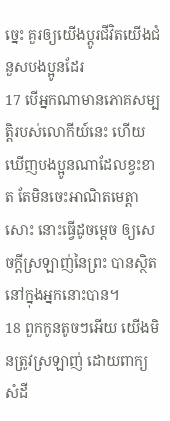ច្នេះ គួរឲ្យយើងប្តូរជីវិតយើងជំនួសបងប្អូនដែរ
17 បើអ្នកណាមានភោគសម្បត្តិរបស់លោកីយ៍នេះ ហើយឃើញបងប្អូនណាដែលខ្វះខាត តែមិនចេះអាណិតមេត្តាសោះ នោះធ្វើដូចម្តេច ឲ្យសេចក្ដីស្រឡាញ់នៃព្រះ បានស្ថិតនៅក្នុងអ្នកនោះបាន។
18 ពួកកូនតូចៗអើយ យើងមិនត្រូវស្រឡាញ់ ដោយពាក្យសំដី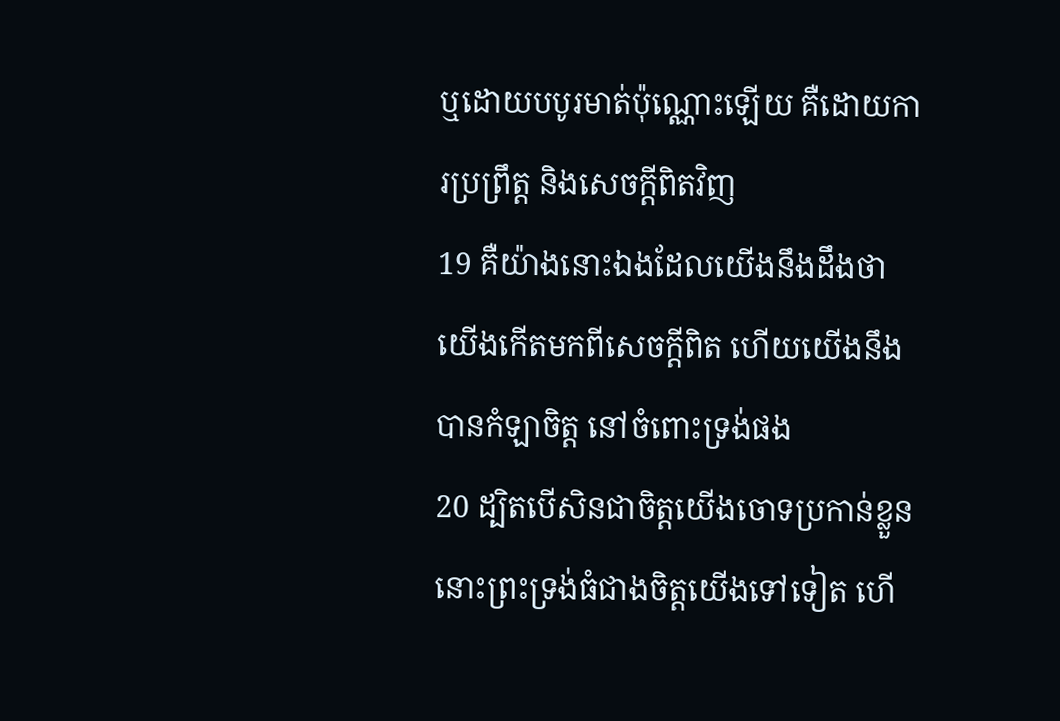ឬដោយបបូរមាត់ប៉ុណ្ណោះឡើយ គឺដោយការប្រព្រឹត្ត និងសេចក្ដីពិតវិញ
19 គឺយ៉ាងនោះឯងដែលយើងនឹងដឹងថា យើងកើតមកពីសេចក្ដីពិត ហើយយើងនឹងបានកំឡាចិត្ត នៅចំពោះទ្រង់ផង
20 ដ្បិតបើសិនជាចិត្តយើងចោទប្រកាន់ខ្លួន នោះព្រះ‌ទ្រង់ធំជាងចិត្តយើងទៅទៀត ហើ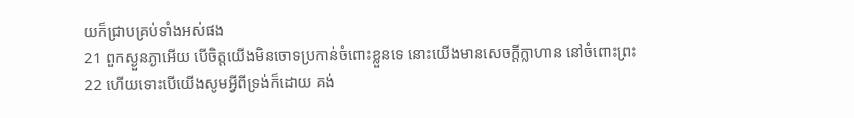យក៏ជ្រាបគ្រប់ទាំងអស់ផង
21 ពួកស្ងួន‌ភ្ងាអើយ បើចិត្តយើងមិនចោទប្រកាន់ចំពោះខ្លួនទេ នោះយើងមានសេចក្ដីក្លាហាន នៅចំពោះព្រះ
22 ហើយទោះបើយើងសូមអ្វីពីទ្រង់ក៏ដោយ គង់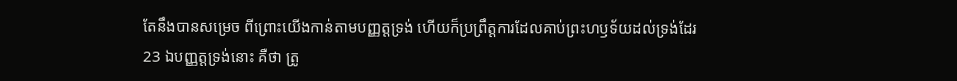តែនឹងបានសម្រេច ពីព្រោះយើងកាន់តាមបញ្ញត្តទ្រង់ ហើយក៏ប្រព្រឹត្តការដែលគាប់ព្រះ‌ហឫទ័យដល់ទ្រង់ដែរ
23 ឯបញ្ញត្តទ្រង់នោះ គឺថា ត្រូ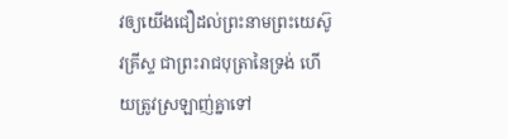វឲ្យយើងជឿដល់ព្រះ‌នាមព្រះ‌យេស៊ូវគ្រីស្ទ ជាព្រះ‌រាជ‌បុត្រានៃទ្រង់ ហើយត្រូវស្រឡាញ់គ្នាទៅ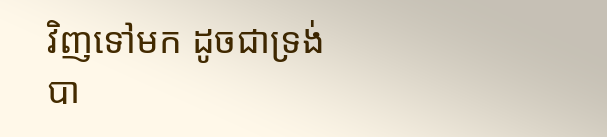វិញទៅមក ដូចជាទ្រង់បា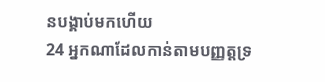នបង្គាប់មកហើយ
24 អ្នកណាដែលកាន់តាមបញ្ញត្តទ្រ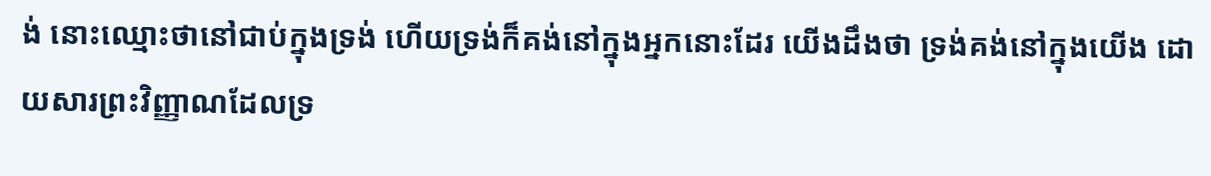ង់ នោះឈ្មោះថានៅជាប់ក្នុងទ្រង់ ហើយទ្រង់ក៏គង់នៅក្នុងអ្នកនោះដែរ យើងដឹងថា ទ្រង់គង់នៅក្នុងយើង ដោយ‌សារព្រះ‌វិញ្ញាណដែលទ្រ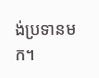ង់ប្រទានមក។